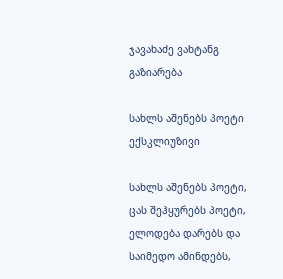ჯავახაძე ვახტანგ
გაზიარება

სახლს აშენებს პოეტი ექსკლიუზივი

სახლს აშენებს პოეტი,
ცას შეჰყურებს პოეტი,
ელოდება დარებს და საიმედო ამინდებს,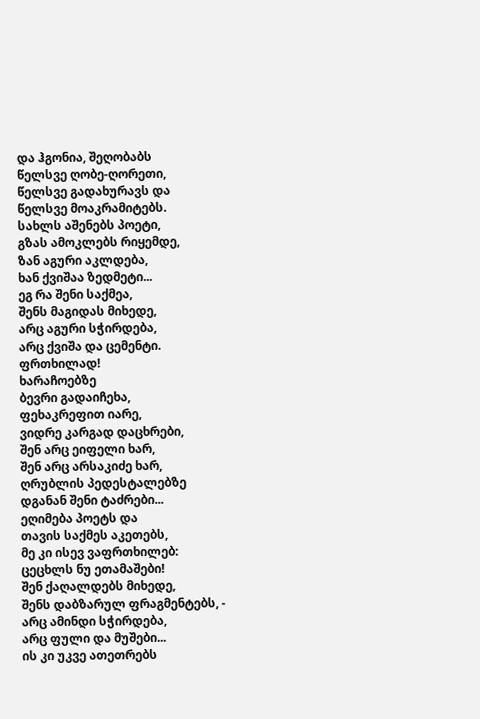და ჰგონია, შეღობაბს
წელსვე ღობე-ღორეთი,
წელსვე გადახურავს და
წელსვე მოაკრამიტებს.
სახლს აშენებს პოეტი,
გზას ამოკლებს რიყემდე,
ზან აგური აკლდება,
ხან ქვიშაა ზედმეტი...
ეგ რა შენი საქმეა,
შენს მაგიდას მიხედე,
არც აგური სჭირდება,
არც ქვიშა და ცემენტი.
ფრთხილად!
ხარაჩოებზე
ბევრი გადაიჩეხა,
ფეხაკრეფით იარე,
ვიდრე კარგად დაცხრები,
შენ არც ეიფელი ხარ,
შენ არც არსაკიძე ხარ,
ღრუბლის პედესტალებზე
დგანან შენი ტაძრები...
ეღიმება პოეტს და
თავის საქმეს აკეთებს,
მე კი ისევ ვაფრთხილებ:
ცეცხლს ნუ ეთამაშები!
შენ ქაღალდებს მიხედე,
შენს დაბზარულ ფრაგმენტებს, -
არც ამინდი სჭირდება,
არც ფული და მუშები...
ის კი უკვე ათეთრებს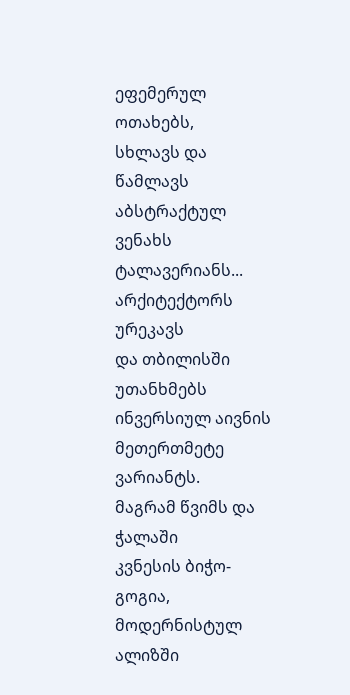ეფემერულ ოთახებს,
სხლავს და წამლავს აბსტრაქტულ
ვენახს ტალავერიანს...
არქიტექტორს ურეკავს
და თბილისში უთანხმებს
ინვერსიულ აივნის
მეთერთმეტე ვარიანტს.
მაგრამ წვიმს და ჭალაში
კვნესის ბიჭო-გოგია,
მოდერნისტულ ალიზში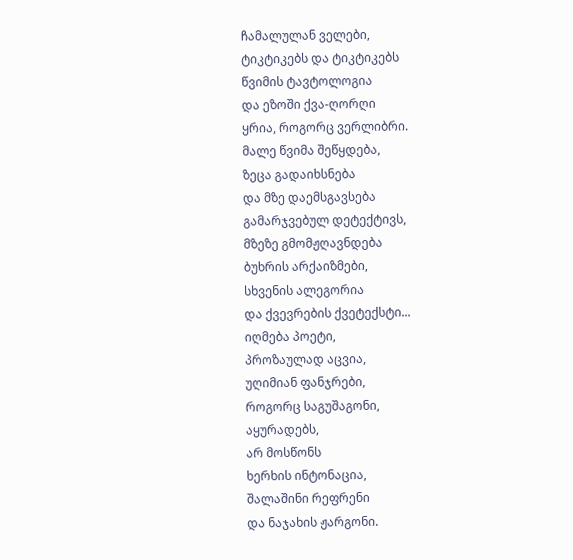ჩამალულან ველები,
ტიკტიკებს და ტიკტიკებს
წვიმის ტავტოლოგია
და ეზოში ქვა-ღორღი
ყრია, როგორც ვერლიბრი.
მალე წვიმა შეწყდება,
ზეცა გადაიხსნება
და მზე დაემსგავსება
გამარჯვებულ დეტექტივს,
მზეზე გმომჟღავნდება
ბუხრის არქაიზმები,
სხვენის ალეგორია
და ქვევრების ქვეტექსტი...
იღმება პოეტი,
პროზაულად აცვია,
უღიმიან ფანჯრები,
როგორც საგუშაგონი,
აყურადებს,
არ მოსწონს
ხერხის ინტონაცია,
შალაშინი რეფრენი
და ნაჯახის ჟარგონი.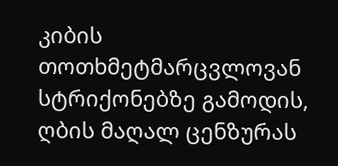კიბის თოთხმეტმარცვლოვან
სტრიქონებზე გამოდის,
ღბის მაღალ ცენზურას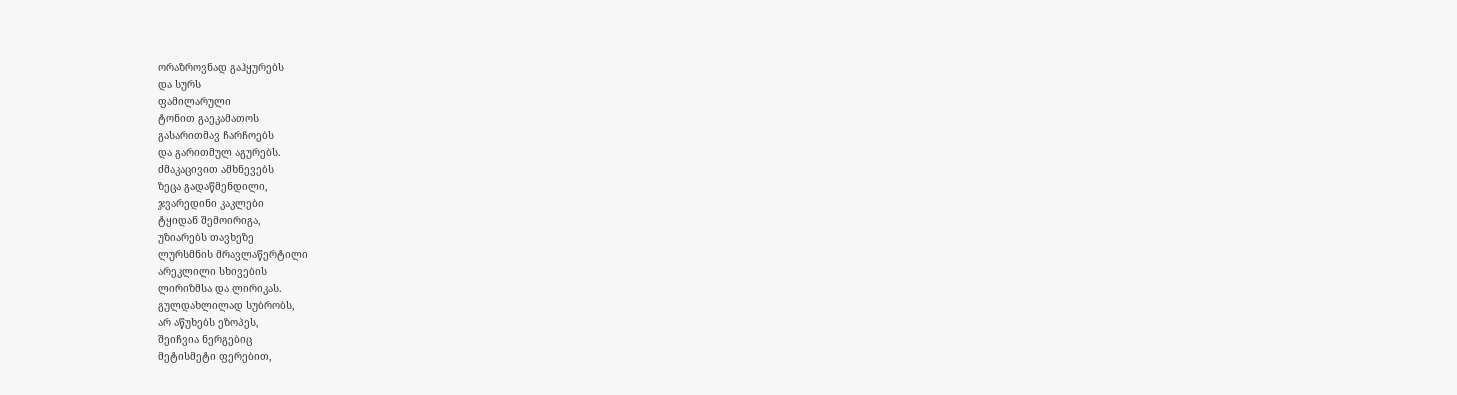ორაზროვნად გაჰყურებს
და სურს
ფამილარული
ტონით გაეკამათოს
გასარითმავ ჩარჩოებს
და გარითმულ აგურებს.
ძმაკაცივით ამხნევებს
ზეცა გადაწმენდილი,
ჯვარედინი კაკლები
ტყიდან შემოირიგა,
უზიარებს თავხეზე
ლურსმნის მრავლაწერტილი
არეკლილი სხივების
ლირიზმსა და ლირიკას.
გულდახლილად სუბრობს,
არ აწუხებს ეზოპეს,
შეიჩვია ნერგებიც
მეტისმეტი ფერებით,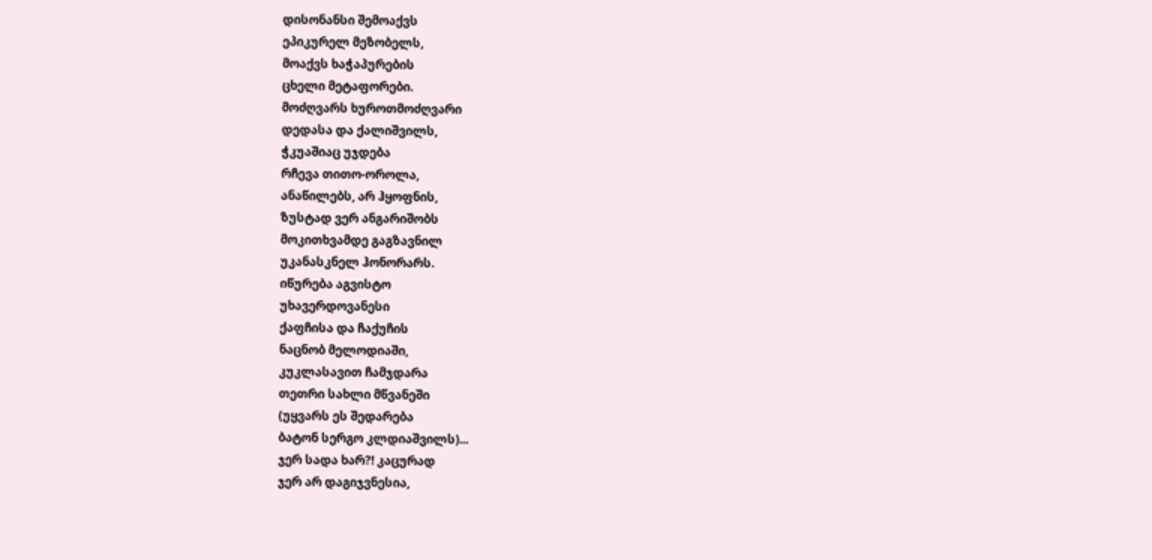დისონანსი შემოაქვს
ეპიკურელ მეზობელს,
მოაქვს ხაჭაპურების
ცხელი მეტაფორები.
მოძღვარს ხუროთმოძღვარი
დედასა და ქალიშვილს,
ჭკუაშიაც უჯდება
რჩევა თითო-ოროლა,
ანაწილებს, არ ჰყოფნის,
ზუსტად ვერ ანგარიშობს
მოკითხვამდე გაგზავნილ
უკანასკნელ ჰონორარს.
იწურება აგვისტო
უხავერდოვანესი
ქაფჩისა და ჩაქუჩის
ნაცნობ მელოდიაში,
კუკლასავით ჩამჯდარა
თეთრი სახლი მწვანეში
(უყვარს ეს შედარება
ბატონ სერგო კლდიაშვილს)...
ჯერ სადა ხარ?! კაცურად
ჯერ არ დაგიჯვნესია,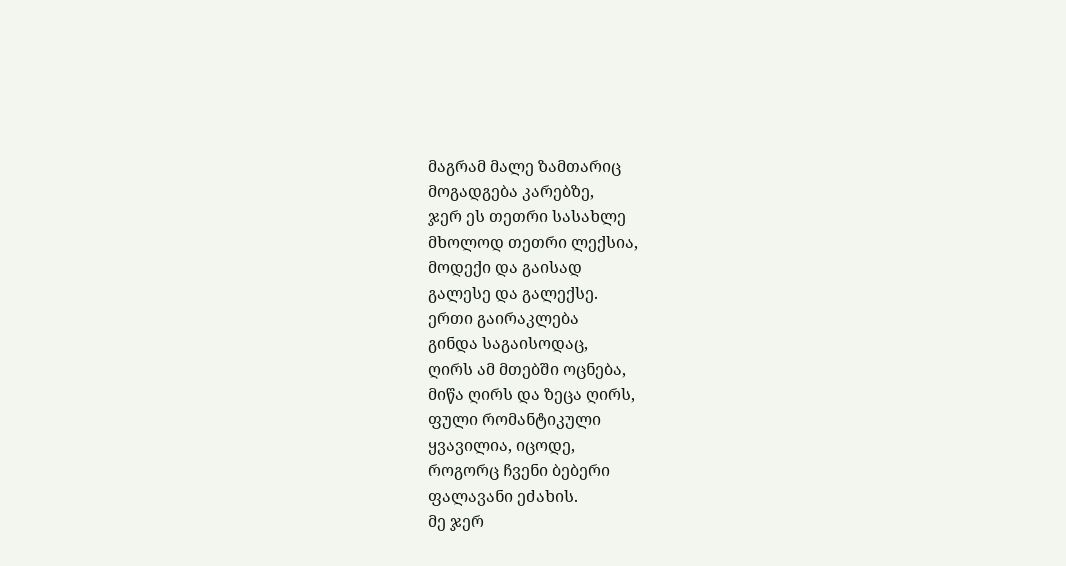მაგრამ მალე ზამთარიც
მოგადგება კარებზე,
ჯერ ეს თეთრი სასახლე
მხოლოდ თეთრი ლექსია,
მოდექი და გაისად
გალესე და გალექსე.
ერთი გაირაკლება
გინდა საგაისოდაც,
ღირს ამ მთებში ოცნება,
მიწა ღირს და ზეცა ღირს,
ფული რომანტიკული
ყვავილია, იცოდე,
როგორც ჩვენი ბებერი
ფალავანი ეძახის.
მე ჯერ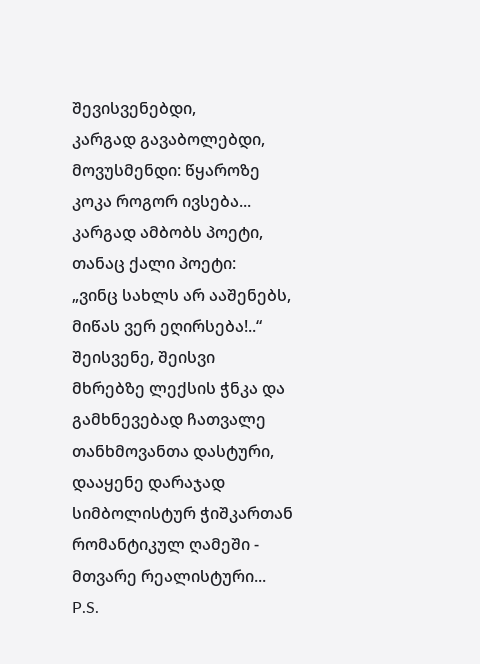შევისვენებდი,
კარგად გავაბოლებდი,
მოვუსმენდი: წყაროზე
კოკა როგორ ივსება...
კარგად ამბობს პოეტი,
თანაც ქალი პოეტი:
„ვინც სახლს არ ააშენებს,
მიწას ვერ ეღირსება!..“
შეისვენე, შეისვი
მხრებზე ლექსის ჭნკა და
გამხნევებად ჩათვალე
თანხმოვანთა დასტური,
დააყენე დარაჯად
სიმბოლისტურ ჭიშკართან
რომანტიკულ ღამეში -
მთვარე რეალისტური...
P.S.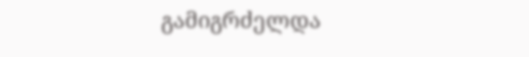გამიგრძელდა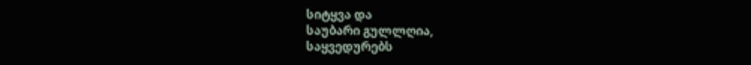სიტყვა და
საუბარი გულლღია,
საყვედურებს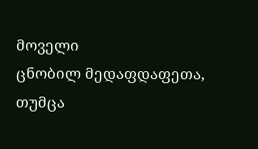მოველი
ცნობილ მედაფდაფეთა,
თუმცა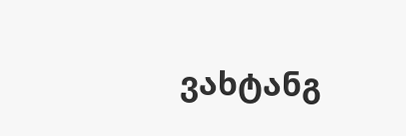ვახტანგ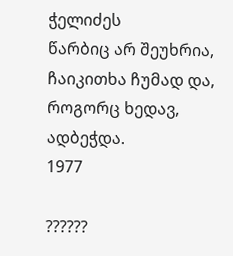ჭელიძეს
წარბიც არ შეუხრია,
ჩაიკითხა ჩუმად და,
როგორც ხედავ, ადბეჭდა.
1977

??????